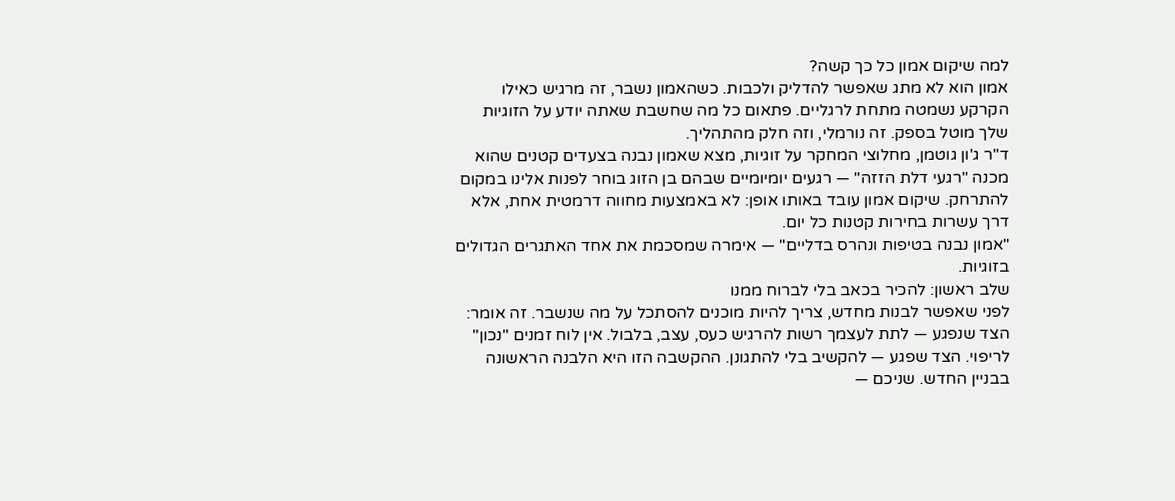למה שיקום אמון כל כך קשה?
אמון הוא לא מתג שאפשר להדליק ולכבות. כשהאמון נשבר, זה מרגיש כאילו הקרקע נשמטה מתחת לרגליים. פתאום כל מה שחשבת שאתה יודע על הזוגיות שלך מוטל בספק. זה נורמלי, וזה חלק מהתהליך.
ד"ר ג'ון גוטמן, מחלוצי המחקר על זוגיות, מצא שאמון נבנה בצעדים קטנים שהוא מכנה "רגעי דלת הזזה" — רגעים יומיומיים שבהם בן הזוג בוחר לפנות אלינו במקום להתרחק. שיקום אמון עובד באותו אופן: לא באמצעות מחווה דרמטית אחת, אלא דרך עשרות בחירות קטנות כל יום.
"אמון נבנה בטיפות ונהרס בדליים" — אימרה שמסכמת את אחד האתגרים הגדולים בזוגיות.
שלב ראשון: להכיר בכאב בלי לברוח ממנו
לפני שאפשר לבנות מחדש, צריך להיות מוכנים להסתכל על מה שנשבר. זה אומר:
הצד שנפגע — לתת לעצמך רשות להרגיש כעס, עצב, בלבול. אין לוח זמנים "נכון" לריפוי. הצד שפגע — להקשיב בלי להתגונן. ההקשבה הזו היא הלבנה הראשונה בבניין החדש. שניכם —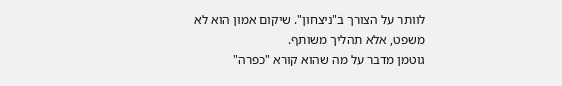לוותר על הצורך ב"ניצחון". שיקום אמון הוא לא משפט, אלא תהליך משותף.
גוטמן מדבר על מה שהוא קורא "כפרה"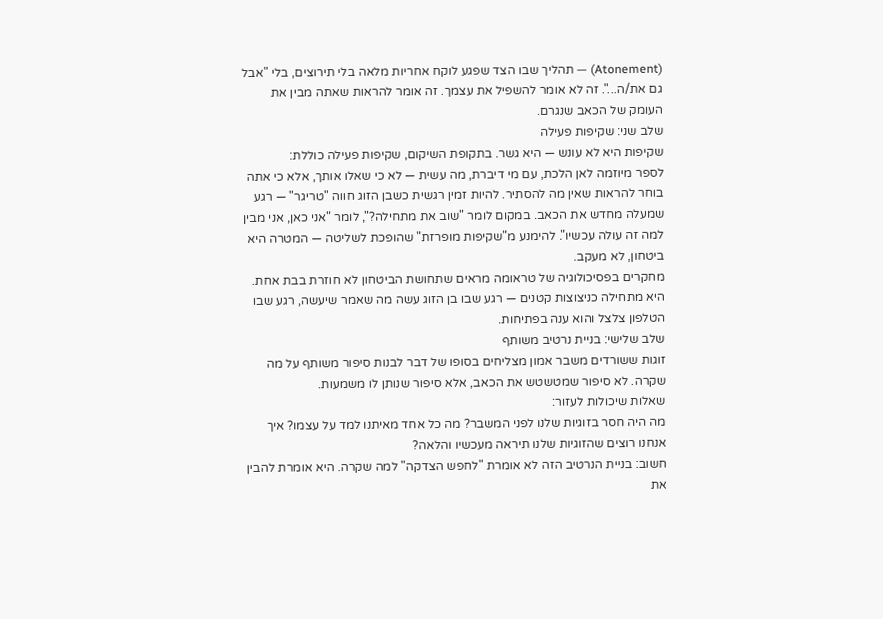(Atonement) — תהליך שבו הצד שפגע לוקח אחריות מלאה בלי תירוצים, בלי "אבל גם את/ה...". זה לא אומר להשפיל את עצמך. זה אומר להראות שאתה מבין את העומק של הכאב שנגרם.
שלב שני: שקיפות פעילה
שקיפות היא לא עונש — היא גשר. בתקופת השיקום, שקיפות פעילה כוללת:
לספר מיוזמה לאן הלכת, עם מי דיברת, מה עשית — לא כי שאלו אותך, אלא כי אתה בוחר להראות שאין מה להסתיר. להיות זמין רגשית כשבן הזוג חווה "טריגר" — רגע שמעלה מחדש את הכאב. במקום לומר "שוב את מתחילה?", לומר "אני כאן, אני מבין למה זה עולה עכשיו". להימנע מ"שקיפות מופרזת" שהופכת לשליטה — המטרה היא ביטחון, לא מעקב.
מחקרים בפסיכולוגיה של טראומה מראים שתחושת הביטחון לא חוזרת בבת אחת. היא מתחילה כניצוצות קטנים — רגע שבו בן הזוג עשה מה שאמר שיעשה, רגע שבו הטלפון צלצל והוא ענה בפתיחות.
שלב שלישי: בניית נרטיב משותף
זוגות ששורדים משבר אמון מצליחים בסופו של דבר לבנות סיפור משותף על מה שקרה. לא סיפור שמטשטש את הכאב, אלא סיפור שנותן לו משמעות.
שאלות שיכולות לעזור:
מה היה חסר בזוגיות שלנו לפני המשבר? מה כל אחד מאיתנו למד על עצמו? איך אנחנו רוצים שהזוגיות שלנו תיראה מעכשיו והלאה?
חשוב: בניית הנרטיב הזה לא אומרת "לחפש הצדקה" למה שקרה. היא אומרת להבין את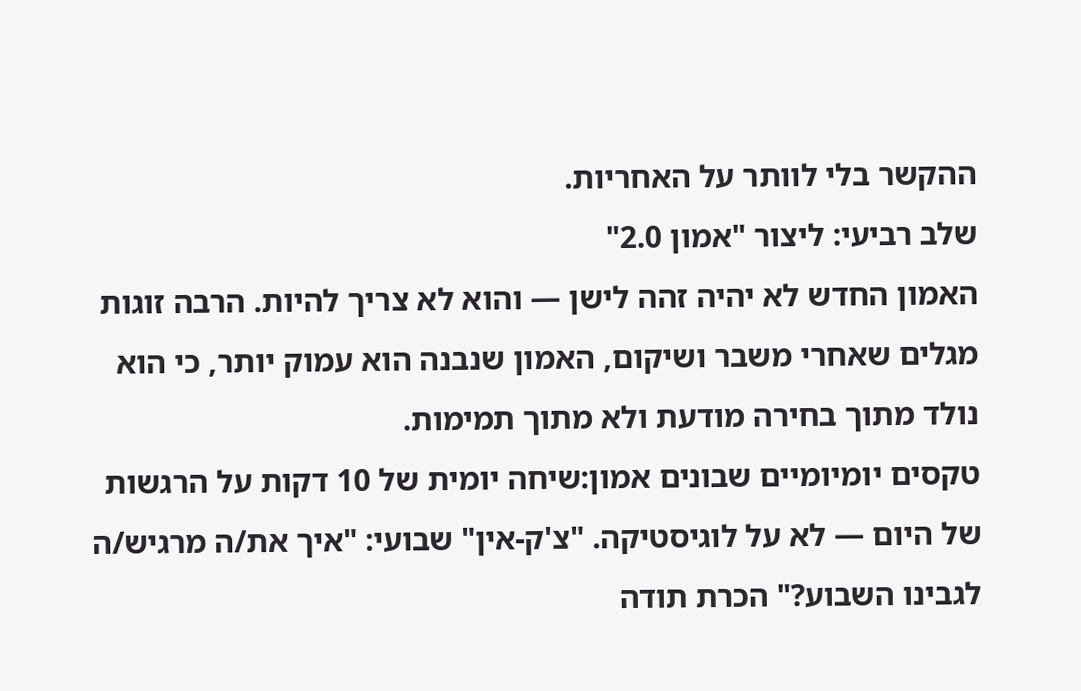ההקשר בלי לוותר על האחריות.
שלב רביעי: ליצור "אמון 2.0"
האמון החדש לא יהיה זהה לישן — והוא לא צריך להיות. הרבה זוגות מגלים שאחרי משבר ושיקום, האמון שנבנה הוא עמוק יותר, כי הוא נולד מתוך בחירה מודעת ולא מתוך תמימות.
טקסים יומיומיים שבונים אמון:שיחה יומית של 10 דקות על הרגשות של היום — לא על לוגיסטיקה. "צ'ק-אין" שבועי: "איך את/ה מרגיש/ה לגבינו השבוע?" הכרת תודה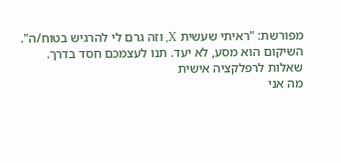מפורשת: "ראיתי שעשית X, וזה גרם לי להרגיש בטוח/ה".
השיקום הוא מסע, לא יעד. תנו לעצמכם חסד בדרך.
שאלות לרפלקציה אישית
מה אני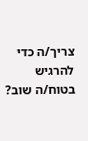צריך/ה כדי להרגיש בטוח/ה שוב?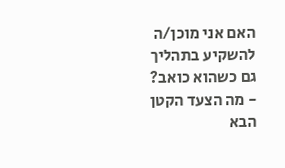האם אני מוכן/ה להשקיע בתהליך גם כשהוא כואב?
- מה הצעד הקטן הבא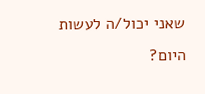שאני יכול/ה לעשות היום?